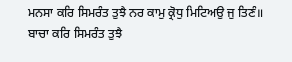ਮਨਸਾ ਕਰਿ ਸਿਮਰੰਤ ਤੁਝੈ ਨਰ ਕਾਮੁ ਕ੍ਰੋਧੁ ਮਿਟਿਅਉ ਜੁ ਤਿਣੰ॥
ਬਾਚਾ ਕਰਿ ਸਿਮਰੰਤ ਤੁਝੈ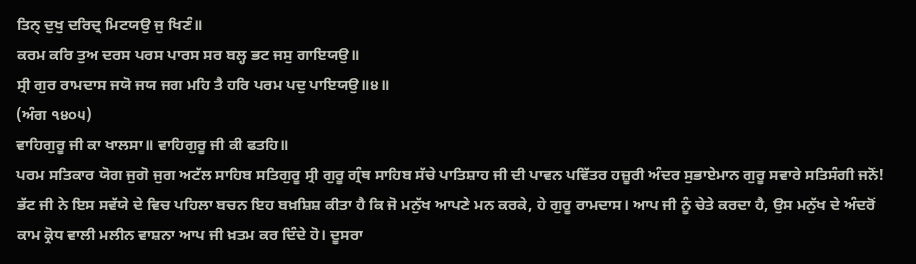ਤਿਨ੍ ਦੁਖੁ ਦਰਿਦ੍ਰ ਮਿਟਯਉ ਜੁ ਖਿਣੰ॥
ਕਰਮ ਕਰਿ ਤੁਅ ਦਰਸ ਪਰਸ ਪਾਰਸ ਸਰ ਬਲ੍ਹ ਭਟ ਜਸੁ ਗਾਇਯਉ॥
ਸ੍ਰੀ ਗੁਰ ਰਾਮਦਾਸ ਜਯੋ ਜਯ ਜਗ ਮਹਿ ਤੈ ਹਰਿ ਪਰਮ ਪਦੁ ਪਾਇਯਉ॥੪॥
(ਅੰਗ ੧੪੦੫)
ਵਾਹਿਗੁਰੂ ਜੀ ਕਾ ਖਾਲਸਾ॥ ਵਾਹਿਗੁਰੂ ਜੀ ਕੀ ਫਤਹਿ॥
ਪਰਮ ਸਤਿਕਾਰ ਯੋਗ ਜੁਗੋ ਜੁਗ ਅਟੱਲ ਸਾਹਿਬ ਸਤਿਗੁਰੂ ਸ੍ਰੀ ਗੁਰੂ ਗ੍ਰੰਥ ਸਾਹਿਬ ਸੱਚੇ ਪਾਤਿਸ਼ਾਹ ਜੀ ਦੀ ਪਾਵਨ ਪਵਿੱਤਰ ਹਜ਼ੂਰੀ ਅੰਦਰ ਸੁਭਾਏਮਾਨ ਗੁਰੂ ਸਵਾਰੇ ਸਤਿਸੰਗੀ ਜਨੋਂ! ਭੱਟ ਜੀ ਨੇ ਇਸ ਸਵੱਯੇ ਦੇ ਵਿਚ ਪਹਿਲਾ ਬਚਨ ਇਹ ਬਖ਼ਸ਼ਿਸ਼ ਕੀਤਾ ਹੈ ਕਿ ਜੋ ਮਨੁੱਖ ਆਪਣੇ ਮਨ ਕਰਕੇ, ਹੇ ਗੁਰੂ ਰਾਮਦਾਸ। ਆਪ ਜੀ ਨੂੰ ਚੇਤੇ ਕਰਦਾ ਹੈ, ਉਸ ਮਨੁੱਖ ਦੇ ਅੰਦਰੋਂ ਕਾਮ ਕ੍ਰੋਧ ਵਾਲੀ ਮਲੀਨ ਵਾਸ਼ਨਾ ਆਪ ਜੀ ਖ਼ਤਮ ਕਰ ਦਿੰਦੇ ਹੋ। ਦੂਸਰਾ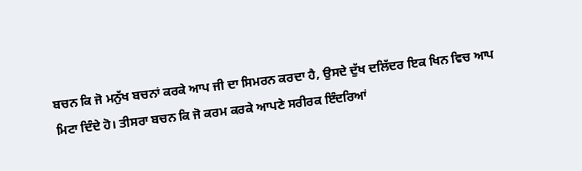ਬਚਨ ਕਿ ਜੋ ਮਨੁੱਖ ਬਚਨਾਂ ਕਰਕੇ ਆਪ ਜੀ ਦਾ ਸਿਮਰਨ ਕਰਦਾ ਹੈ, ਉਸਦੇ ਦੁੱਖ ਦਲਿੱਦਰ ਇਕ ਖਿਨ ਵਿਚ ਆਪ ਮਿਟਾ ਦਿੰਦੇ ਹੋ। ਤੀਸਰਾ ਬਚਨ ਕਿ ਜੋ ਕਰਮ ਕਰਕੇ ਆਪਣੇ ਸਰੀਰਕ ਇੰਦਰਿਆਂ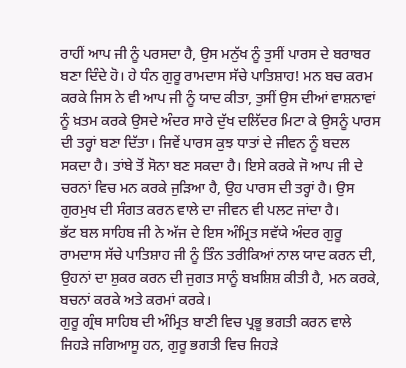ਰਾਹੀਂ ਆਪ ਜੀ ਨੂੰ ਪਰਸਦਾ ਹੈ, ਉਸ ਮਨੁੱਖ ਨੂੰ ਤੁਸੀਂ ਪਾਰਸ ਦੇ ਬਰਾਬਰ ਬਣਾ ਦਿੰਦੇ ਹੋ। ਹੇ ਧੰਨ ਗੁਰੂ ਰਾਮਦਾਸ ਸੱਚੇ ਪਾਤਿਸ਼ਾਹ! ਮਨ ਬਚ ਕਰਮ ਕਰਕੇ ਜਿਸ ਨੇ ਵੀ ਆਪ ਜੀ ਨੂੰ ਯਾਦ ਕੀਤਾ, ਤੁਸੀਂ ਉਸ ਦੀਆਂ ਵਾਸ਼ਨਾਵਾਂ ਨੂੰ ਖ਼ਤਮ ਕਰਕੇ ਉਸਦੇ ਅੰਦਰ ਸਾਰੇ ਦੁੱਖ ਦਲਿੱਦਰ ਮਿਟਾ ਕੇ ਉਸਨੂੰ ਪਾਰਸ ਦੀ ਤਰ੍ਹਾਂ ਬਣਾ ਦਿੱਤਾ। ਜਿਵੇਂ ਪਾਰਸ ਕੁਝ ਧਾਤਾਂ ਦੇ ਜੀਵਨ ਨੂੰ ਬਦਲ ਸਕਦਾ ਹੈ। ਤਾਂਬੇ ਤੋਂ ਸੋਨਾ ਬਣ ਸਕਦਾ ਹੈ। ਇਸੇ ਕਰਕੇ ਜੋ ਆਪ ਜੀ ਦੇ ਚਰਨਾਂ ਵਿਚ ਮਨ ਕਰਕੇ ਜੁੜਿਆ ਹੈ, ਉਹ ਪਾਰਸ ਦੀ ਤਰ੍ਹਾਂ ਹੈ। ਉਸ ਗੁਰਮੁਖ ਦੀ ਸੰਗਤ ਕਰਨ ਵਾਲੇ ਦਾ ਜੀਵਨ ਵੀ ਪਲਟ ਜਾਂਦਾ ਹੈ।
ਭੱਟ ਬਲ ਸਾਹਿਬ ਜੀ ਨੇ ਅੱਜ ਦੇ ਇਸ ਅੰਮ੍ਰਿਤ ਸਵੱਯੇ ਅੰਦਰ ਗੁਰੂ ਰਾਮਦਾਸ ਸੱਚੇ ਪਾਤਿਸ਼ਾਹ ਜੀ ਨੂੰ ਤਿੰਨ ਤਰੀਕਿਆਂ ਨਾਲ ਯਾਦ ਕਰਨ ਦੀ, ਉਹਨਾਂ ਦਾ ਸ਼ੁਕਰ ਕਰਨ ਦੀ ਜੁਗਤ ਸਾਨੂੰ ਬਖ਼ਸ਼ਿਸ਼ ਕੀਤੀ ਹੈ, ਮਨ ਕਰਕੇ, ਬਚਨਾਂ ਕਰਕੇ ਅਤੇ ਕਰਮਾਂ ਕਰਕੇ।
ਗੁਰੂ ਗ੍ਰੰਥ ਸਾਹਿਬ ਦੀ ਅੰਮ੍ਰਿਤ ਬਾਣੀ ਵਿਚ ਪ੍ਰਭੂ ਭਗਤੀ ਕਰਨ ਵਾਲੇ ਜਿਹੜੇ ਜਗਿਆਸੂ ਹਨ, ਗੁਰੂ ਭਗਤੀ ਵਿਚ ਜਿਹੜੇ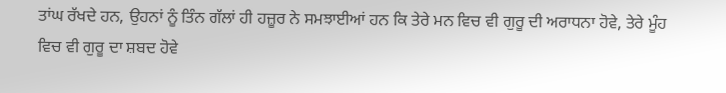ਤਾਂਘ ਰੱਖਦੇ ਹਨ, ਉਹਨਾਂ ਨੂੰ ਤਿੰਨ ਗੱਲਾਂ ਹੀ ਹਜ਼ੂਰ ਨੇ ਸਮਝਾਈਆਂ ਹਨ ਕਿ ਤੇਰੇ ਮਨ ਵਿਚ ਵੀ ਗੁਰੂ ਦੀ ਅਰਾਧਨਾ ਹੋਵੇ, ਤੇਰੇ ਮੂੰਹ ਵਿਚ ਵੀ ਗੁਰੂ ਦਾ ਸ਼ਬਦ ਹੋਵੇ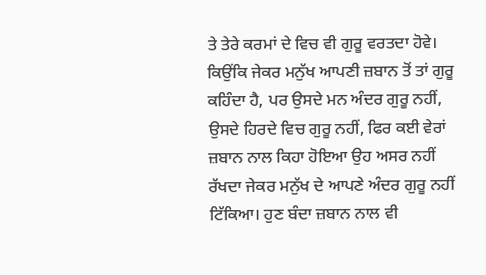ਤੇ ਤੇਰੇ ਕਰਮਾਂ ਦੇ ਵਿਚ ਵੀ ਗੁਰੂ ਵਰਤਦਾ ਹੋਵੇ। ਕਿਉਂਕਿ ਜੇਕਰ ਮਨੁੱਖ ਆਪਣੀ ਜ਼ਬਾਨ ਤੋਂ ਤਾਂ ਗੁਰੂ ਕਹਿੰਦਾ ਹੈ, ਪਰ ਉਸਦੇ ਮਨ ਅੰਦਰ ਗੁਰੂ ਨਹੀਂ, ਉਸਦੇ ਹਿਰਦੇ ਵਿਚ ਗੁਰੂ ਨਹੀਂ, ਫਿਰ ਕਈ ਵੇਰਾਂ ਜ਼ਬਾਨ ਨਾਲ ਕਿਹਾ ਹੋਇਆ ਉਹ ਅਸਰ ਨਹੀਂ ਰੱਖਦਾ ਜੇਕਰ ਮਨੁੱਖ ਦੇ ਆਪਣੇ ਅੰਦਰ ਗੁਰੂ ਨਹੀਂ ਟਿੱਕਿਆ। ਹੁਣ ਬੰਦਾ ਜ਼ਬਾਨ ਨਾਲ ਵੀ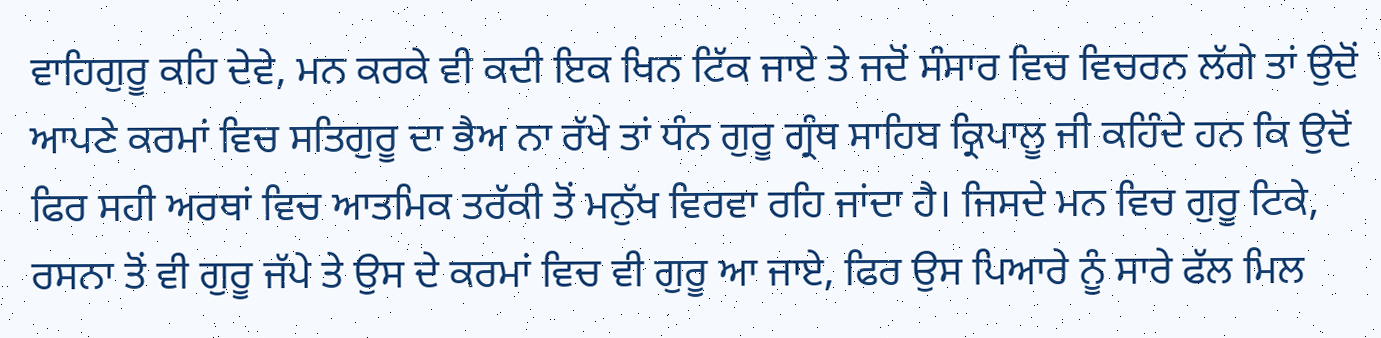ਵਾਹਿਗੁਰੂ ਕਹਿ ਦੇਵੇ, ਮਨ ਕਰਕੇ ਵੀ ਕਦੀ ਇਕ ਖਿਨ ਟਿੱਕ ਜਾਏ ਤੇ ਜਦੋਂ ਸੰਸਾਰ ਵਿਚ ਵਿਚਰਨ ਲੱਗੇ ਤਾਂ ਉਦੋਂ ਆਪਣੇ ਕਰਮਾਂ ਵਿਚ ਸਤਿਗੁਰੂ ਦਾ ਭੈਅ ਨਾ ਰੱਖੇ ਤਾਂ ਧੰਨ ਗੁਰੂ ਗ੍ਰੰਥ ਸਾਹਿਬ ਕ੍ਰਿਪਾਲੂ ਜੀ ਕਹਿੰਦੇ ਹਨ ਕਿ ਉਦੋਂ ਫਿਰ ਸਹੀ ਅਰਥਾਂ ਵਿਚ ਆਤਮਿਕ ਤਰੱਕੀ ਤੋਂ ਮਨੁੱਖ ਵਿਰਵਾ ਰਹਿ ਜਾਂਦਾ ਹੈ। ਜਿਸਦੇ ਮਨ ਵਿਚ ਗੁਰੂ ਟਿਕੇ, ਰਸਨਾ ਤੋਂ ਵੀ ਗੁਰੂ ਜੱਪੇ ਤੇ ਉਸ ਦੇ ਕਰਮਾਂ ਵਿਚ ਵੀ ਗੁਰੂ ਆ ਜਾਏ, ਫਿਰ ਉਸ ਪਿਆਰੇ ਨੂੰ ਸਾਰੇ ਫੱਲ ਮਿਲ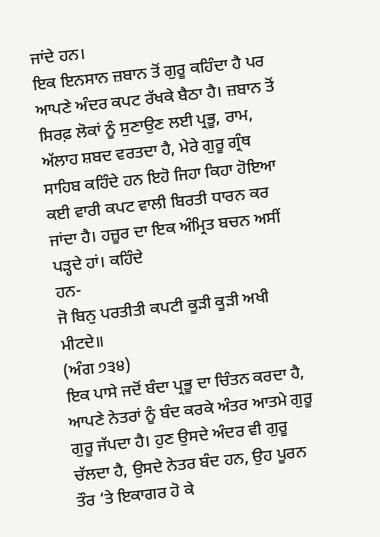ਜਾਂਦੇ ਹਨ।
ਇਕ ਇਨਸਾਨ ਜ਼ਬਾਨ ਤੋਂ ਗੁਰੂ ਕਹਿੰਦਾ ਹੈ ਪਰ ਆਪਣੇ ਅੰਦਰ ਕਪਟ ਰੱਖਕੇ ਬੈਠਾ ਹੈ। ਜ਼ਬਾਨ ਤੋਂ ਸਿਰਫ਼ ਲੋਕਾਂ ਨੂੰ ਸੁਣਾਉਣ ਲਈ ਪ੍ਰਭੂ, ਰਾਮ, ਅੱਲਾਹ ਸ਼ਬਦ ਵਰਤਦਾ ਹੈ, ਮੇਰੇ ਗੁਰੂ ਗ੍ਰੰਥ ਸਾਹਿਬ ਕਹਿੰਦੇ ਹਨ ਇਹੋ ਜਿਹਾ ਕਿਹਾ ਹੋਇਆ ਕਈ ਵਾਰੀ ਕਪਟ ਵਾਲੀ ਬਿਰਤੀ ਧਾਰਨ ਕਰ ਜਾਂਦਾ ਹੈ। ਹਜ਼ੂਰ ਦਾ ਇਕ ਅੰਮ੍ਰਿਤ ਬਚਨ ਅਸੀਂ ਪੜ੍ਹਦੇ ਹਾਂ। ਕਹਿੰਦੇ
ਹਨ-
ਜੋ ਬਿਨੁ ਪਰਤੀਤੀ ਕਪਟੀ ਕੂੜੀ ਕੂੜੀ ਅਖੀ ਮੀਟਦੇ॥
(ਅੰਗ ੭੩੪)
ਇਕ ਪਾਸੇ ਜਦੋਂ ਬੰਦਾ ਪ੍ਰਭੂ ਦਾ ਚਿੰਤਨ ਕਰਦਾ ਹੈ, ਆਪਣੇ ਨੇਤਰਾਂ ਨੂੰ ਬੰਦ ਕਰਕੇ ਅੰਤਰ ਆਤਮੇ ਗੁਰੂ ਗੁਰੂ ਜੱਪਦਾ ਹੈ। ਹੁਣ ਉਸਦੇ ਅੰਦਰ ਵੀ ਗੁਰੂ ਚੱਲਦਾ ਹੈ, ਉਸਦੇ ਨੇਤਰ ਬੰਦ ਹਨ, ਉਹ ਪੂਰਨ ਤੌਰ ‘ਤੇ ਇਕਾਗਰ ਹੋ ਕੇ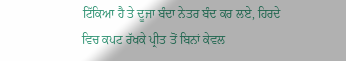ਟਿੱਕਿਆ ਹੈ ਤੇ ਦੂਜਾ ਬੰਦਾ ਨੇਤਰ ਬੰਦ ਕਰ ਲਏ, ਹਿਰਦੇ ਵਿਚ ਕਪਟ ਰੱਖਕੇ ਪ੍ਰੀਤ ਤੋਂ ਬਿਨਾਂ ਕੇਵਲ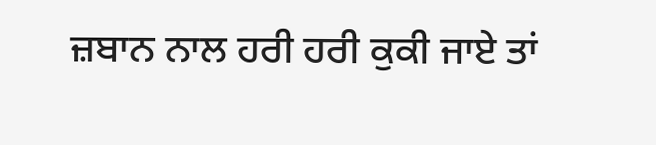ਜ਼ਬਾਨ ਨਾਲ ਹਰੀ ਹਰੀ ਕੁਕੀ ਜਾਏ ਤਾਂ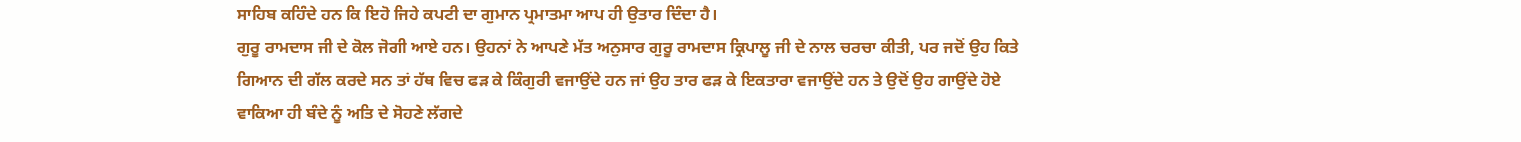ਸਾਹਿਬ ਕਹਿੰਦੇ ਹਨ ਕਿ ਇਹੋ ਜਿਹੇ ਕਪਟੀ ਦਾ ਗੁਮਾਨ ਪ੍ਰਮਾਤਮਾ ਆਪ ਹੀ ਉਤਾਰ ਦਿੰਦਾ ਹੈ।
ਗੁਰੂ ਰਾਮਦਾਸ ਜੀ ਦੇ ਕੋਲ ਜੋਗੀ ਆਏ ਹਨ। ਉਹਨਾਂ ਨੇ ਆਪਣੇ ਮੱਤ ਅਨੁਸਾਰ ਗੁਰੂ ਰਾਮਦਾਸ ਕ੍ਰਿਪਾਲੂ ਜੀ ਦੇ ਨਾਲ ਚਰਚਾ ਕੀਤੀ, ਪਰ ਜਦੋਂ ਉਹ ਕਿਤੇ ਗਿਆਨ ਦੀ ਗੱਲ ਕਰਦੇ ਸਨ ਤਾਂ ਹੱਥ ਵਿਚ ਫੜ ਕੇ ਕਿੰਗੁਰੀ ਵਜਾਉਂਦੇ ਹਨ ਜਾਂ ਉਹ ਤਾਰ ਫੜ ਕੇ ਇਕਤਾਰਾ ਵਜਾਉਂਦੇ ਹਨ ਤੇ ਉਦੋਂ ਉਹ ਗਾਉਂਦੇ ਹੋਏ ਵਾਕਿਆ ਹੀ ਬੰਦੇ ਨੂੰ ਅਤਿ ਦੇ ਸੋਹਣੇ ਲੱਗਦੇ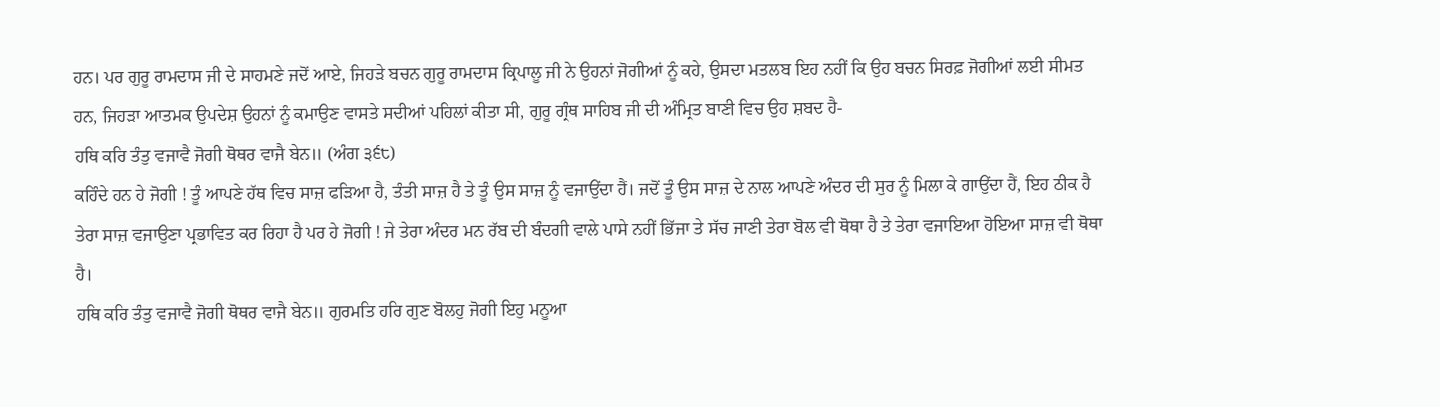ਹਨ। ਪਰ ਗੁਰੂ ਰਾਮਦਾਸ ਜੀ ਦੇ ਸਾਹਮਣੇ ਜਦੋਂ ਆਏ, ਜਿਹੜੇ ਬਚਨ ਗੁਰੂ ਰਾਮਦਾਸ ਕ੍ਰਿਪਾਲੂ ਜੀ ਨੇ ਉਹਨਾਂ ਜੋਗੀਆਂ ਨੂੰ ਕਹੇ, ਉਸਦਾ ਮਤਲਬ ਇਹ ਨਹੀਂ ਕਿ ਉਹ ਬਚਨ ਸਿਰਫ਼ ਜੋਗੀਆਂ ਲਈ ਸੀਮਤ ਹਨ, ਜਿਹੜਾ ਆਤਮਕ ਉਪਦੇਸ਼ ਉਹਨਾਂ ਨੂੰ ਕਮਾਉਣ ਵਾਸਤੇ ਸਦੀਆਂ ਪਹਿਲਾਂ ਕੀਤਾ ਸੀ, ਗੁਰੂ ਗ੍ਰੰਥ ਸਾਹਿਬ ਜੀ ਦੀ ਅੰਮ੍ਰਿਤ ਬਾਣੀ ਵਿਚ ਉਹ ਸ਼ਬਦ ਹੈ-
ਹਥਿ ਕਰਿ ਤੰਤੁ ਵਜਾਵੈ ਜੋਗੀ ਥੋਥਰ ਵਾਜੈ ਬੇਨ॥ (ਅੰਗ ੩੬੮)
ਕਹਿੰਦੇ ਹਨ ਹੇ ਜੋਗੀ ! ਤੂੰ ਆਪਣੇ ਹੱਥ ਵਿਚ ਸਾਜ਼ ਫੜਿਆ ਹੈ, ਤੰਤੀ ਸਾਜ਼ ਹੈ ਤੇ ਤੂੰ ਉਸ ਸਾਜ਼ ਨੂੰ ਵਜਾਉਂਦਾ ਹੈਂ। ਜਦੋਂ ਤੂੰ ਉਸ ਸਾਜ਼ ਦੇ ਨਾਲ ਆਪਣੇ ਅੰਦਰ ਦੀ ਸੁਰ ਨੂੰ ਮਿਲਾ ਕੇ ਗਾਉਂਦਾ ਹੈਂ, ਇਹ ਠੀਕ ਹੈ ਤੇਰਾ ਸਾਜ਼ ਵਜਾਉਣਾ ਪ੍ਰਭਾਵਿਤ ਕਰ ਰਿਹਾ ਹੈ ਪਰ ਹੇ ਜੋਗੀ ! ਜੇ ਤੇਰਾ ਅੰਦਰ ਮਨ ਰੱਬ ਦੀ ਬੰਦਗੀ ਵਾਲੇ ਪਾਸੇ ਨਹੀਂ ਭਿੱਜਾ ਤੇ ਸੱਚ ਜਾਣੀ ਤੇਰਾ ਬੋਲ ਵੀ ਥੋਥਾ ਹੈ ਤੇ ਤੇਰਾ ਵਜਾਇਆ ਹੋਇਆ ਸਾਜ਼ ਵੀ ਥੋਥਾ ਹੈ।
ਹਥਿ ਕਰਿ ਤੰਤੁ ਵਜਾਵੈ ਜੋਗੀ ਥੋਥਰ ਵਾਜੈ ਬੇਨ॥ ਗੁਰਮਤਿ ਹਰਿ ਗੁਣ ਬੋਲਹੁ ਜੋਗੀ ਇਹੁ ਮਨੂਆ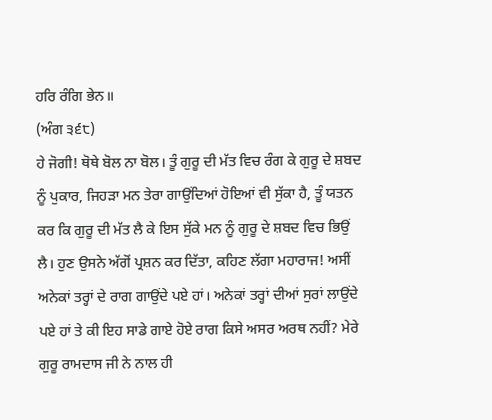ਹਰਿ ਰੰਗਿ ਭੇਨ॥
(ਅੰਗ ੩੬੮)
ਹੇ ਜੋਗੀ! ਥੋਥੇ ਬੋਲ ਨਾ ਬੋਲ। ਤੂੰ ਗੁਰੂ ਦੀ ਮੱਤ ਵਿਚ ਰੰਗ ਕੇ ਗੁਰੂ ਦੇ ਸ਼ਬਦ ਨੂੰ ਪੁਕਾਰ, ਜਿਹੜਾ ਮਨ ਤੇਰਾ ਗਾਉਂਦਿਆਂ ਹੋਇਆਂ ਵੀ ਸੁੱਕਾ ਹੈ, ਤੂੰ ਯਤਨ ਕਰ ਕਿ ਗੁਰੂ ਦੀ ਮੱਤ ਲੈ ਕੇ ਇਸ ਸੁੱਕੇ ਮਨ ਨੂੰ ਗੁਰੂ ਦੇ ਸ਼ਬਦ ਵਿਚ ਭਿਉਂ ਲੈ। ਹੁਣ ਉਸਨੇ ਅੱਗੋਂ ਪ੍ਰਸ਼ਨ ਕਰ ਦਿੱਤਾ, ਕਹਿਣ ਲੱਗਾ ਮਹਾਰਾਜ! ਅਸੀਂ ਅਨੇਕਾਂ ਤਰ੍ਹਾਂ ਦੇ ਰਾਗ ਗਾਉਂਦੇ ਪਏ ਹਾਂ। ਅਨੇਕਾਂ ਤਰ੍ਹਾਂ ਦੀਆਂ ਸੁਰਾਂ ਲਾਉਂਦੇ ਪਏ ਹਾਂ ਤੇ ਕੀ ਇਹ ਸਾਡੇ ਗਾਏ ਹੋਏ ਰਾਗ ਕਿਸੇ ਅਸਰ ਅਰਥ ਨਹੀਂ? ਮੇਰੇ ਗੁਰੂ ਰਾਮਦਾਸ ਜੀ ਨੇ ਨਾਲ ਹੀ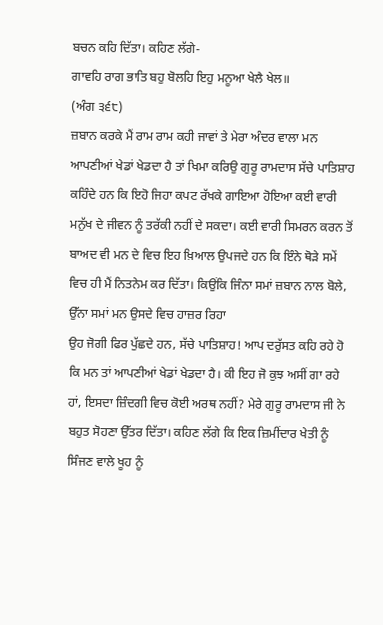ਬਚਨ ਕਹਿ ਦਿੱਤਾ। ਕਹਿਣ ਲੱਗੇ-
ਗਾਵਹਿ ਰਾਗ ਭਾਤਿ ਬਹੁ ਬੋਲਹਿ ਇਹੁ ਮਨੂਆ ਖੇਲੈ ਖੇਲ॥
(ਅੰਗ ੩੬੮)
ਜ਼ਬਾਨ ਕਰਕੇ ਮੈਂ ਰਾਮ ਰਾਮ ਕਹੀ ਜਾਵਾਂ ਤੇ ਮੇਰਾ ਅੰਦਰ ਵਾਲਾ ਮਨ ਆਪਣੀਆਂ ਖੇਡਾਂ ਖੇਡਦਾ ਹੈ ਤਾਂ ਖਿਮਾ ਕਰਿਉ ਗੁਰੂ ਰਾਮਦਾਸ ਸੱਚੇ ਪਾਤਿਸ਼ਾਹ ਕਹਿੰਦੇ ਹਨ ਕਿ ਇਹੋ ਜਿਹਾ ਕਪਟ ਰੱਖਕੇ ਗਾਇਆ ਹੋਇਆ ਕਈ ਵਾਰੀ ਮਨੁੱਖ ਦੇ ਜੀਵਨ ਨੂੰ ਤਰੱਕੀ ਨਹੀਂ ਦੇ ਸਕਦਾ। ਕਈ ਵਾਰੀ ਸਿਮਰਨ ਕਰਨ ਤੋਂ ਬਾਅਦ ਵੀ ਮਨ ਦੇ ਵਿਚ ਇਹ ਖ਼ਿਆਲ ਉਪਜਦੇ ਹਨ ਕਿ ਇੰਨੇ ਥੋੜੇ ਸਮੇਂ ਵਿਚ ਹੀ ਮੈਂ ਨਿਤਨੇਮ ਕਰ ਦਿੱਤਾ। ਕਿਉਂਕਿ ਜਿੰਨਾ ਸਮਾਂ ਜ਼ਬਾਨ ਨਾਲ ਬੋਲੇ, ਉੱਨਾ ਸਮਾਂ ਮਨ ਉਸਦੇ ਵਿਚ ਹਾਜ਼ਰ ਰਿਹਾ
ਉਹ ਜੋਗੀ ਫਿਰ ਪੁੱਛਦੇ ਹਨ, ਸੱਚੇ ਪਾਤਿਸ਼ਾਹ! ਆਪ ਦਰੁੱਸਤ ਕਹਿ ਰਹੇ ਹੋ ਕਿ ਮਨ ਤਾਂ ਆਪਣੀਆਂ ਖੇਡਾਂ ਖੇਡਦਾ ਹੈ। ਕੀ ਇਹ ਜੋ ਕੁਝ ਅਸੀਂ ਗਾ ਰਹੇ ਹਾਂ, ਇਸਦਾ ਜ਼ਿੰਦਗੀ ਵਿਚ ਕੋਈ ਅਰਥ ਨਹੀਂ? ਮੇਰੇ ਗੁਰੂ ਰਾਮਦਾਸ ਜੀ ਨੇ ਬਹੁਤ ਸੋਹਣਾ ਉੱਤਰ ਦਿੱਤਾ। ਕਹਿਣ ਲੱਗੇ ਕਿ ਇਕ ਜ਼ਿਮੀਂਦਾਰ ਖੇਤੀ ਨੂੰ ਸਿੰਜਣ ਵਾਲੇ ਖੂਹ ਨੂੰ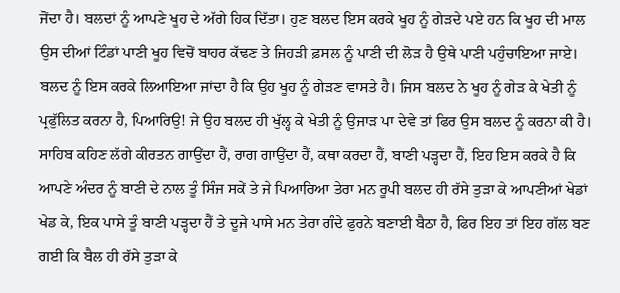ਜੋਂਦਾ ਹੈ। ਬਲਦਾਂ ਨੂੰ ਆਪਣੇ ਖੂਹ ਦੇ ਅੱਗੇ ਹਿਕ ਦਿੱਤਾ। ਹੁਣ ਬਲਦ ਇਸ ਕਰਕੇ ਖੂਹ ਨੂੰ ਗੇੜਦੇ ਪਏ ਹਨ ਕਿ ਖੂਹ ਦੀ ਮਾਲ ਉਸ ਦੀਆਂ ਟਿੰਡਾਂ ਪਾਣੀ ਖੂਹ ਵਿਚੋਂ ਬਾਹਰ ਕੱਢਣ ਤੇ ਜਿਹੜੀ ਫ਼ਸਲ ਨੂੰ ਪਾਣੀ ਦੀ ਲੋੜ ਹੈ ਉਥੇ ਪਾਣੀ ਪਹੁੰਚਾਇਆ ਜਾਏ। ਬਲਦ ਨੂੰ ਇਸ ਕਰਕੇ ਲਿਆਇਆ ਜਾਂਦਾ ਹੈ ਕਿ ਉਹ ਖੂਹ ਨੂੰ ਗੇੜਣ ਵਾਸਤੇ ਹੈ। ਜਿਸ ਬਲਦ ਨੇ ਖੂਹ ਨੂੰ ਗੇੜ ਕੇ ਖੇਤੀ ਨੂੰ ਪ੍ਰਫੁੱਲਿਤ ਕਰਨਾ ਹੈ, ਪਿਆਰਿਉ! ਜੇ ਉਹ ਬਲਦ ਹੀ ਖੁੱਲ੍ਹ ਕੇ ਖੇਤੀ ਨੂੰ ਉਜਾੜ ਪਾ ਦੇਵੇ ਤਾਂ ਫਿਰ ਉਸ ਬਲਦ ਨੂੰ ਕਰਨਾ ਕੀ ਹੈ। ਸਾਹਿਬ ਕਹਿਣ ਲੱਗੇ ਕੀਰਤਨ ਗਾਉਂਦਾ ਹੈਂ, ਰਾਗ ਗਾਉਂਦਾ ਹੈਂ, ਕਥਾ ਕਰਦਾ ਹੈਂ, ਬਾਣੀ ਪੜ੍ਹਦਾ ਹੈਂ, ਇਹ ਇਸ ਕਰਕੇ ਹੈ ਕਿ ਆਪਣੇ ਅੰਦਰ ਨੂੰ ਬਾਣੀ ਦੇ ਨਾਲ ਤੂੰ ਸਿੰਜ ਸਕੇਂ ਤੇ ਜੇ ਪਿਆਰਿਆ ਤੇਰਾ ਮਨ ਰੂਪੀ ਬਲਦ ਹੀ ਰੱਸੇ ਤੁੜਾ ਕੇ ਆਪਣੀਆਂ ਖੇਡਾਂ ਖੇਡ ਕੇ, ਇਕ ਪਾਸੇ ਤੂੰ ਬਾਣੀ ਪੜ੍ਹਦਾ ਹੈਂ ਤੇ ਦੂਜੇ ਪਾਸੇ ਮਨ ਤੇਰਾ ਗੰਦੇ ਫੁਰਨੇ ਬਣਾਈ ਬੈਠਾ ਹੈ, ਫਿਰ ਇਹ ਤਾਂ ਇਹ ਗੱਲ ਬਣ ਗਈ ਕਿ ਬੈਲ ਹੀ ਰੱਸੇ ਤੁੜਾ ਕੇ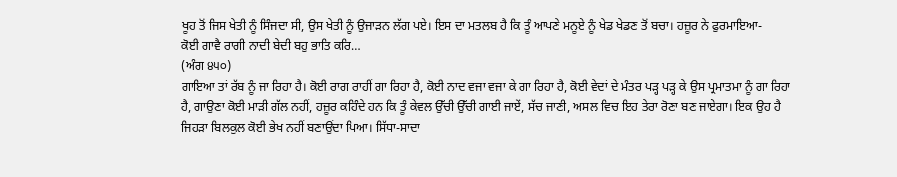ਖੂਹ ਤੋਂ ਜਿਸ ਖੇਤੀ ਨੂੰ ਸਿੰਜਦਾ ਸੀ, ਉਸ ਖੇਤੀ ਨੂੰ ਉਜਾੜਨ ਲੱਗ ਪਏ। ਇਸ ਦਾ ਮਤਲਬ ਹੈ ਕਿ ਤੂੰ ਆਪਣੇ ਮਨੂਏ ਨੂੰ ਖੇਡ ਖੇਡਣ ਤੋਂ ਬਚਾ। ਹਜ਼ੂਰ ਨੇ ਫੁਰਮਾਇਆ-
ਕੋਈ ਗਾਵੈ ਰਾਗੀ ਨਾਦੀ ਬੇਦੀ ਬਹੁ ਭਾਤਿ ਕਰਿ…
(ਅੰਗ ੪੫੦)
ਗਾਇਆ ਤਾਂ ਰੱਬ ਨੂੰ ਜਾ ਰਿਹਾ ਹੈ। ਕੋਈ ਰਾਗ ਰਾਹੀਂ ਗਾ ਰਿਹਾ ਹੈ, ਕੋਈ ਨਾਦ ਵਜਾ ਵਜਾ ਕੇ ਗਾ ਰਿਹਾ ਹੈ, ਕੋਈ ਵੇਦਾਂ ਦੇ ਮੰਤਰ ਪੜ੍ਹ ਪੜ੍ਹ ਕੇ ਉਸ ਪ੍ਰਮਾਤਮਾ ਨੂੰ ਗਾ ਰਿਹਾ ਹੈ, ਗਾਉਣਾ ਕੋਈ ਮਾੜੀ ਗੱਲ ਨਹੀਂ, ਹਜ਼ੂਰ ਕਹਿੰਦੇ ਹਨ ਕਿ ਤੂੰ ਕੇਵਲ ਉੱਚੀ ਉੱਚੀ ਗਾਈ ਜਾਏਂ, ਸੱਚ ਜਾਣੀ, ਅਸਲ ਵਿਚ ਇਹ ਤੇਰਾ ਰੋਣਾ ਬਣ ਜਾਏਗਾ। ਇਕ ਉਹ ਹੈ ਜਿਹੜਾ ਬਿਲਕੁਲ ਕੋਈ ਭੇਖ ਨਹੀਂ ਬਣਾਉਂਦਾ ਪਿਆ। ਸਿੱਧਾ-ਸਾਦਾ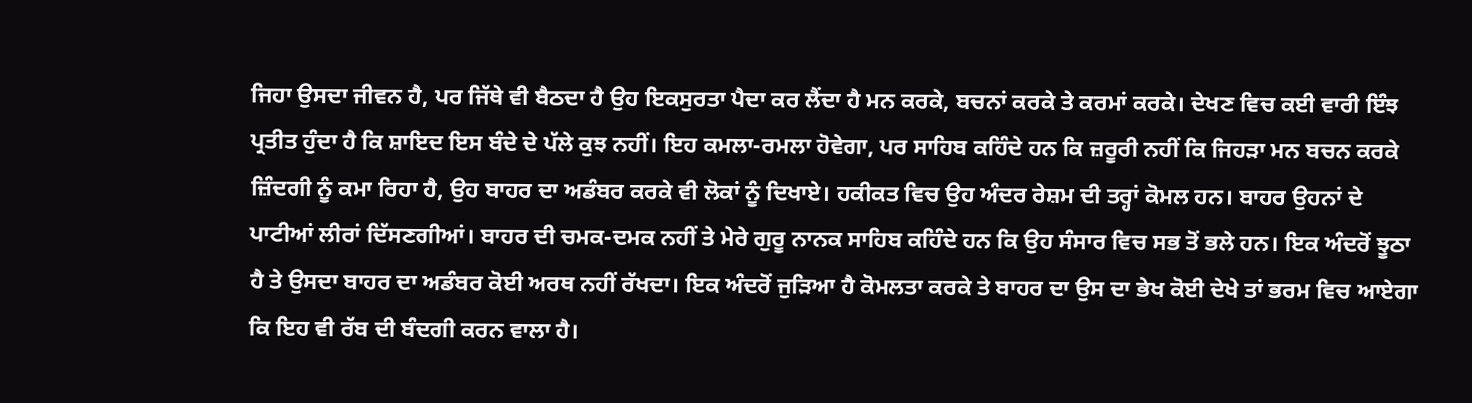ਜਿਹਾ ਉਸਦਾ ਜੀਵਨ ਹੈ, ਪਰ ਜਿੱਥੇ ਵੀ ਬੈਠਦਾ ਹੈ ਉਹ ਇਕਸੁਰਤਾ ਪੈਦਾ ਕਰ ਲੈਂਦਾ ਹੈ ਮਨ ਕਰਕੇ, ਬਚਨਾਂ ਕਰਕੇ ਤੇ ਕਰਮਾਂ ਕਰਕੇ। ਦੇਖਣ ਵਿਚ ਕਈ ਵਾਰੀ ਇੰਝ ਪ੍ਰਤੀਤ ਹੁੰਦਾ ਹੈ ਕਿ ਸ਼ਾਇਦ ਇਸ ਬੰਦੇ ਦੇ ਪੱਲੇ ਕੁਝ ਨਹੀਂ। ਇਹ ਕਮਲਾ-ਰਮਲਾ ਹੋਵੇਗਾ, ਪਰ ਸਾਹਿਬ ਕਹਿੰਦੇ ਹਨ ਕਿ ਜ਼ਰੂਰੀ ਨਹੀਂ ਕਿ ਜਿਹੜਾ ਮਨ ਬਚਨ ਕਰਕੇ ਜ਼ਿੰਦਗੀ ਨੂੰ ਕਮਾ ਰਿਹਾ ਹੈ, ਉਹ ਬਾਹਰ ਦਾ ਅਡੰਬਰ ਕਰਕੇ ਵੀ ਲੋਕਾਂ ਨੂੰ ਦਿਖਾਏ। ਹਕੀਕਤ ਵਿਚ ਉਹ ਅੰਦਰ ਰੇਸ਼ਮ ਦੀ ਤਰ੍ਹਾਂ ਕੋਮਲ ਹਨ। ਬਾਹਰ ਉਹਨਾਂ ਦੇ ਪਾਟੀਆਂ ਲੀਰਾਂ ਦਿੱਸਣਗੀਆਂ। ਬਾਹਰ ਦੀ ਚਮਕ-ਦਮਕ ਨਹੀਂ ਤੇ ਮੇਰੇ ਗੁਰੂ ਨਾਨਕ ਸਾਹਿਬ ਕਹਿੰਦੇ ਹਨ ਕਿ ਉਹ ਸੰਸਾਰ ਵਿਚ ਸਭ ਤੋਂ ਭਲੇ ਹਨ। ਇਕ ਅੰਦਰੋਂ ਝੂਠਾ ਹੈ ਤੇ ਉਸਦਾ ਬਾਹਰ ਦਾ ਅਡੰਬਰ ਕੋਈ ਅਰਥ ਨਹੀਂ ਰੱਖਦਾ। ਇਕ ਅੰਦਰੋਂ ਜੁੜਿਆ ਹੈ ਕੋਮਲਤਾ ਕਰਕੇ ਤੇ ਬਾਹਰ ਦਾ ਉਸ ਦਾ ਭੇਖ ਕੋਈ ਦੇਖੇ ਤਾਂ ਭਰਮ ਵਿਚ ਆਏਗਾ ਕਿ ਇਹ ਵੀ ਰੱਬ ਦੀ ਬੰਦਗੀ ਕਰਨ ਵਾਲਾ ਹੈ।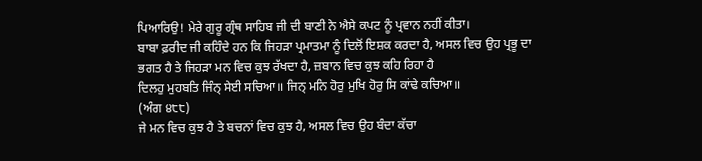ਪਿਆਰਿਉ! ਮੇਰੇ ਗੁਰੂ ਗ੍ਰੰਥ ਸਾਹਿਬ ਜੀ ਦੀ ਬਾਣੀ ਨੇ ਐਸੇ ਕਪਟ ਨੂੰ ਪ੍ਰਵਾਨ ਨਹੀਂ ਕੀਤਾ।
ਬਾਬਾ ਫ਼ਰੀਦ ਜੀ ਕਹਿੰਦੇ ਹਨ ਕਿ ਜਿਹੜਾ ਪ੍ਰਮਾਤਮਾ ਨੂੰ ਦਿਲੋਂ ਇਸ਼ਕ ਕਰਦਾ ਹੈ, ਅਸਲ ਵਿਚ ਉਹ ਪ੍ਰਭੂ ਦਾ ਭਗਤ ਹੈ ਤੇ ਜਿਹੜਾ ਮਨ ਵਿਚ ਕੁਝ ਰੱਖਦਾ ਹੈ, ਜ਼ਬਾਨ ਵਿਚ ਕੁਝ ਕਹਿ ਰਿਹਾ ਹੈ
ਦਿਲਹੁ ਮੁਹਬਤਿ ਜਿੰਨ੍ ਸੇਈ ਸਚਿਆ॥ ਜਿਨ੍ ਮਨਿ ਹੋਰੁ ਮੁਖਿ ਹੋਰੁ ਸਿ ਕਾਂਢੇ ਕਚਿਆ॥
(ਅੰਗ ੪੮੮)
ਜੇ ਮਨ ਵਿਚ ਕੁਝ ਹੈ ਤੇ ਬਚਨਾਂ ਵਿਚ ਕੁਝ ਹੈ, ਅਸਲ ਵਿਚ ਉਹ ਬੰਦਾ ਕੱਚਾ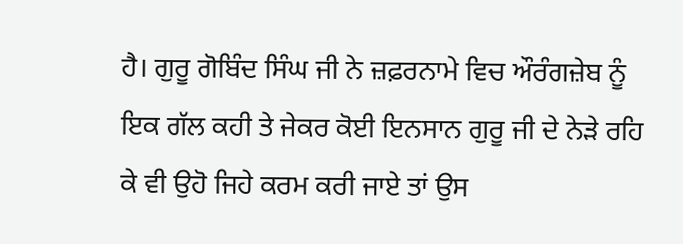ਹੈ। ਗੁਰੂ ਗੋਬਿੰਦ ਸਿੰਘ ਜੀ ਨੇ ਜ਼ਫ਼ਰਨਾਮੇ ਵਿਚ ਔਰੰਗਜ਼ੇਬ ਨੂੰ ਇਕ ਗੱਲ ਕਹੀ ਤੇ ਜੇਕਰ ਕੋਈ ਇਨਸਾਨ ਗੁਰੂ ਜੀ ਦੇ ਨੇੜੇ ਰਹਿ ਕੇ ਵੀ ਉਹੋ ਜਿਹੇ ਕਰਮ ਕਰੀ ਜਾਏ ਤਾਂ ਉਸ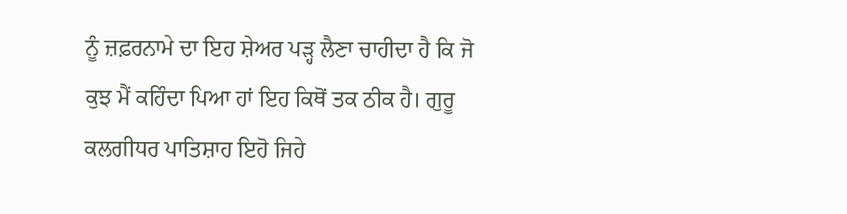ਨੂੰ ਜ਼ਫ਼ਰਨਾਮੇ ਦਾ ਇਹ ਸ਼ੇਅਰ ਪੜ੍ਹ ਲੈਣਾ ਚਾਹੀਦਾ ਹੈ ਕਿ ਜੋ ਕੁਝ ਮੈਂ ਕਹਿੰਦਾ ਪਿਆ ਹਾਂ ਇਹ ਕਿਥੋਂ ਤਕ ਠੀਕ ਹੈ। ਗੁਰੂ ਕਲਗੀਧਰ ਪਾਤਿਸ਼ਾਹ ਇਹੋ ਜਿਹੇ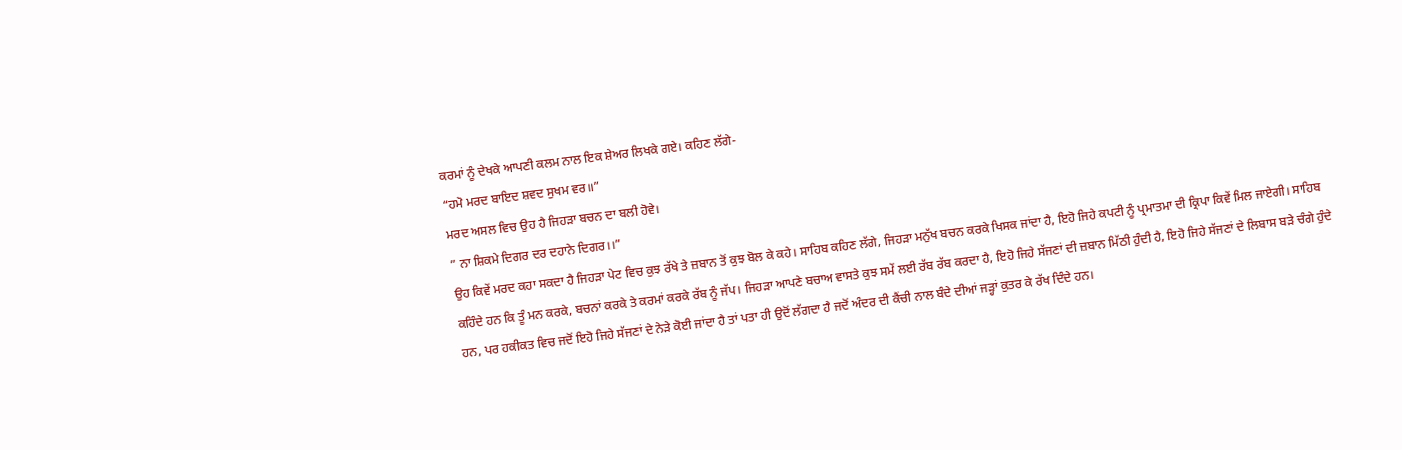ਕਰਮਾਂ ਨੂੰ ਦੇਖਕੇ ਆਪਣੀ ਕਲਮ ਨਾਲ ਇਕ ਸ਼ੇਅਰ ਲਿਖਕੇ ਗਏ। ਕਹਿਣ ਲੱਗੇ-
“ਹਮੋ ਮਰਦ ਬਾਇਦ ਸ਼ਵਦ ਸੁਖਮ ਵਰ॥”
ਮਰਦ ਅਸਲ ਵਿਚ ਉਹ ਹੈ ਜਿਹੜਾ ਬਚਨ ਦਾ ਬਲੀ ਹੋਵੇ।
” ਨਾ ਸ਼ਿਕਮੇ ਦਿਗਰ ਦਰ ਦਹਾਨੇ ਦਿਗਰ।।”
ਉਹ ਕਿਵੇਂ ਮਰਦ ਕਹਾ ਸਕਦਾ ਹੈ ਜਿਹੜਾ ਪੇਟ ਵਿਚ ਕੁਝ ਰੱਖੇ ਤੇ ਜ਼ਬਾਨ ਤੋਂ ਕੁਝ ਬੋਲ ਕੇ ਕਹੇ। ਸਾਹਿਬ ਕਹਿਣ ਲੱਗੇ, ਜਿਹੜਾ ਮਨੁੱਖ ਬਚਨ ਕਰਕੇ ਖਿਸਕ ਜਾਂਦਾ ਹੈ, ਇਹੋ ਜਿਹੇ ਕਪਟੀ ਨੂੰ ਪ੍ਰਮਾਤਮਾ ਦੀ ਕ੍ਰਿਪਾ ਕਿਵੇਂ ਮਿਲ ਜਾਏਗੀ। ਸਾਹਿਬ ਕਹਿੰਦੇ ਹਨ ਕਿ ਤੂੰ ਮਨ ਕਰਕੇ, ਬਚਨਾਂ ਕਰਕੇ ਤੇ ਕਰਮਾਂ ਕਰਕੇ ਰੱਬ ਨੂੰ ਜੱਪ। ਜਿਹੜਾ ਆਪਣੇ ਬਚਾਅ ਵਾਸਤੇ ਕੁਝ ਸਮੇਂ ਲਈ ਰੱਬ ਰੱਬ ਕਰਦਾ ਹੈ, ਇਹੋ ਜਿਹੇ ਸੱਜਣਾਂ ਦੀ ਜ਼ਬਾਨ ਮਿੱਠੀ ਹੁੰਦੀ ਹੈ, ਇਹੋ ਜਿਹੇ ਸੱਜਣਾਂ ਦੇ ਲਿਬਾਸ ਬੜੇ ਚੰਗੇ ਹੁੰਦੇ ਹਨ, ਪਰ ਹਕੀਕਤ ਵਿਚ ਜਦੋਂ ਇਹੋ ਜਿਹੇ ਸੱਜਣਾਂ ਦੇ ਨੇੜੇ ਕੋਈ ਜਾਂਦਾ ਹੈ ਤਾਂ ਪਤਾ ਹੀ ਉਦੋਂ ਲੱਗਦਾ ਹੈ ਜਦੋਂ ਅੰਦਰ ਦੀ ਕੈਂਚੀ ਨਾਲ ਬੰਦੇ ਦੀਆਂ ਜੜ੍ਹਾਂ ਕੁਤਰ ਕੇ ਰੱਖ ਦਿੰਦੇ ਹਨ।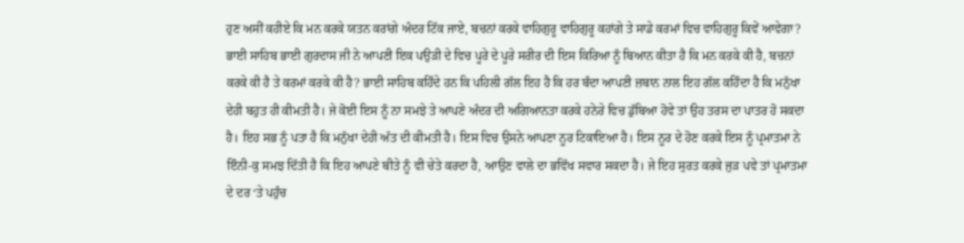ਹੁਣ ਅਸੀਂ ਕਹੀਏ ਕਿ ਮਨ ਕਰਕੇ ਯਤਨ ਕਰਾਂਗੇ ਅੰਦਰ ਟਿੱਕ ਜਾਏ, ਬਚਨਾਂ ਕਰਕੇ ਵਾਹਿਗੁਰੂ ਵਾਹਿਗੁਰੂ ਕਹਾਂਗੇ ਤੇ ਸਾਡੇ ਕਰਮਾਂ ਵਿਚ ਵਾਹਿਗੁਰੂ ਕਿਵੇਂ ਆਵੇਗਾ?
ਭਾਈ ਸਾਹਿਬ ਭਾਈ ਗੁਰਦਾਸ ਜੀ ਨੇ ਆਪਣੀ ਇਕ ਪਉੜੀ ਦੇ ਵਿਚ ਪੂਰੇ ਦੇ ਪੂਰੇ ਸਰੀਰ ਦੀ ਇਸ ਕਿਰਿਆ ਨੂੰ ਬਿਆਨ ਕੀਤਾ ਹੈ ਕਿ ਮਨ ਕਰਕੇ ਕੀ ਹੈ, ਬਚਨਾਂ ਕਰਕੇ ਕੀ ਹੈ ਤੇ ਕਰਮਾਂ ਕਰਕੇ ਕੀ ਹੈ? ਭਾਈ ਸਾਹਿਬ ਕਹਿੰਦੇ ਹਨ ਕਿ ਪਹਿਲੀ ਗੱਲ ਇਹ ਹੈ ਕਿ ਹਰ ਬੰਦਾ ਆਪਣੀ ਜ਼ਬਾਨ ਨਾਲ ਇਹ ਗੱਲ ਕਹਿੰਦਾ ਹੈ ਕਿ ਮਨੁੱਖਾ ਦੇਹੀ ਬਹੁਤ ਹੀ ਕੀਮਤੀ ਹੈ। ਜੇ ਕੋਈ ਇਸ ਨੂੰ ਨਾ ਸਮਝੇ ਤੇ ਆਪਣੇ ਅੰਦਰ ਦੀ ਅਗਿਆਨਤਾ ਕਰਕੇ ਹਨੇਰੇ ਵਿਚ ਡੁੱਬਿਆ ਹੋਵੇ ਤਾਂ ਉਹ ਤਰਸ ਦਾ ਪਾਤਰ ਹੋ ਸਕਦਾ ਹੈ। ਇਹ ਸਭ ਨੂੰ ਪਤਾ ਹੈ ਕਿ ਮਨੁੱਖਾ ਦੇਹੀ ਅੱਤ ਦੀ ਕੀਮਤੀ ਹੈ। ਇਸ ਵਿਚ ਉਸਨੇ ਆਪਣਾ ਨੂਰ ਟਿਕਾਇਆ ਹੈ। ਇਸ ਨੂਰ ਦੇ ਹੋਣ ਕਰਕੇ ਇਸ ਨੂੰ ਪ੍ਰਮਾਤਮਾ ਨੇ ਇੰਨੀ-ਕੁ ਸਮਝ ਦਿੱਤੀ ਹੈ ਕਿ ਇਹ ਆਪਣੇ ਬੀਤੇ ਨੂੰ ਵੀ ਚੇਤੇ ਕਰਦਾ ਹੈ, ਆਉਣ ਵਾਲੇ ਦਾ ਭਵਿੱਖ ਸਵਾਰ ਸਕਦਾ ਹੈ। ਜੇ ਇਹ ਸੁਰਤ ਕਰਕੇ ਜੁੜ ਪਵੇ ਤਾਂ ਪ੍ਰਮਾਤਮਾ ਦੇ ਦਰ ‘ਤੇ ਪਹੁੰਚ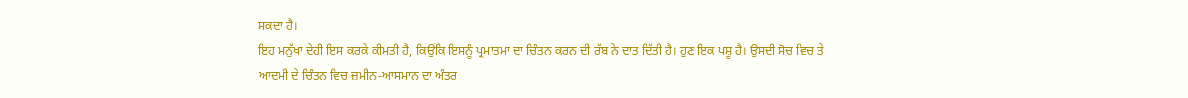ਸਕਦਾ ਹੈ।
ਇਹ ਮਨੁੱਖਾ ਦੇਹੀ ਇਸ ਕਰਕੇ ਕੀਮਤੀ ਹੈ, ਕਿਉਂਕਿ ਇਸਨੂੰ ਪ੍ਰਮਾਤਮਾ ਦਾ ਚਿੰਤਨ ਕਰਨ ਦੀ ਰੱਬ ਨੇ ਦਾਤ ਦਿੱਤੀ ਹੈ। ਹੁਣ ਇਕ ਪਸ਼ੂ ਹੈ। ਉਸਦੀ ਸੋਚ ਵਿਚ ਤੇ ਆਦਮੀ ਦੇ ਚਿੰਤਨ ਵਿਚ ਜ਼ਮੀਨ-ਆਸਮਾਨ ਦਾ ਅੰਤਰ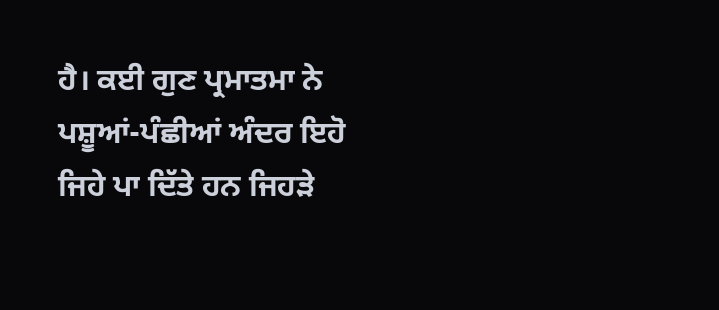ਹੈ। ਕਈ ਗੁਣ ਪ੍ਰਮਾਤਮਾ ਨੇ ਪਸ਼ੂਆਂ-ਪੰਛੀਆਂ ਅੰਦਰ ਇਹੋ ਜਿਹੇ ਪਾ ਦਿੱਤੇ ਹਨ ਜਿਹੜੇ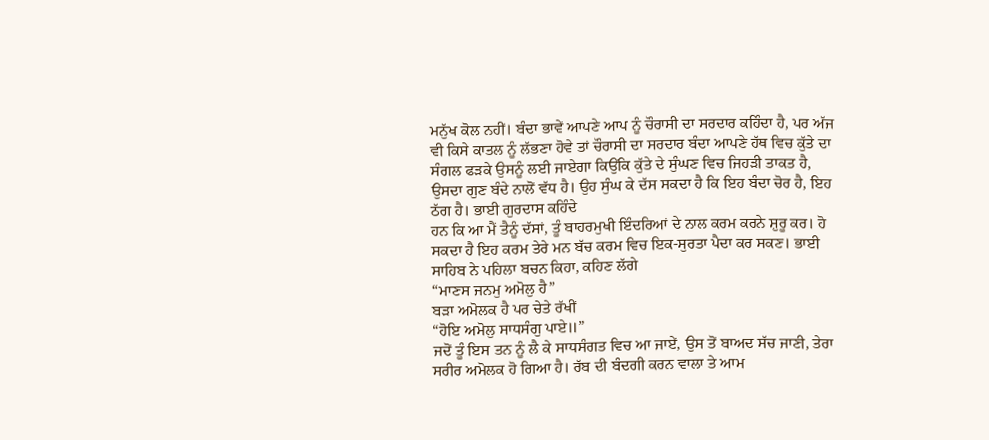ਮਨੁੱਖ ਕੋਲ ਨਹੀਂ। ਬੰਦਾ ਭਾਵੇਂ ਆਪਣੇ ਆਪ ਨੂੰ ਚੌਰਾਸੀ ਦਾ ਸਰਦਾਰ ਕਹਿੰਦਾ ਹੈ, ਪਰ ਅੱਜ ਵੀ ਕਿਸੇ ਕਾਤਲ ਨੂੰ ਲੱਭਣਾ ਹੋਵੇ ਤਾਂ ਚੌਰਾਸੀ ਦਾ ਸਰਦਾਰ ਬੰਦਾ ਆਪਣੇ ਹੱਥ ਵਿਚ ਕੁੱਤੇ ਦਾ ਸੰਗਲ ਫੜਕੇ ਉਸਨੂੰ ਲਈ ਜਾਏਗਾ ਕਿਉਂਕਿ ਕੁੱਤੇ ਦੇ ਸੁੰਘਣ ਵਿਚ ਜਿਹੜੀ ਤਾਕਤ ਹੈ, ਉਸਦਾ ਗੁਣ ਬੰਦੇ ਨਾਲੋਂ ਵੱਧ ਹੈ। ਉਹ ਸੁੰਘ ਕੇ ਦੱਸ ਸਕਦਾ ਹੈ ਕਿ ਇਹ ਬੰਦਾ ਚੋਰ ਹੈ, ਇਹ ਠੱਗ ਹੈ। ਭਾਈ ਗੁਰਦਾਸ ਕਹਿੰਦੇ
ਹਨ ਕਿ ਆ ਮੈਂ ਤੈਨੂੰ ਦੱਸਾਂ, ਤੂੰ ਬਾਹਰਮੁਖੀ ਇੰਦਰਿਆਂ ਦੇ ਨਾਲ ਕਰਮ ਕਰਨੇ ਸ਼ੁਰੂ ਕਰ। ਹੋ ਸਕਦਾ ਹੈ ਇਹ ਕਰਮ ਤੇਰੇ ਮਨ ਬੱਚ ਕਰਮ ਵਿਚ ਇਕ-ਸੁਰਤਾ ਪੈਦਾ ਕਰ ਸਕਣ। ਭਾਈ ਸਾਹਿਬ ਨੇ ਪਹਿਲਾ ਬਚਨ ਕਿਹਾ, ਕਹਿਣ ਲੱਗੇ
“ਮਾਣਸ ਜਨਮੁ ਅਮੋਲੁ ਹੈ”
ਬੜਾ ਅਮੋਲਕ ਹੈ ਪਰ ਚੇਤੇ ਰੱਖੀਂ
“ਹੋਇ ਅਮੋਲੁ ਸਾਧਸੰਗੁ ਪਾਏ॥”
ਜਦੋਂ ਤੂੰ ਇਸ ਤਨ ਨੂੰ ਲੈ ਕੇ ਸਾਧਸੰਗਤ ਵਿਚ ਆ ਜਾਏਂ, ਉਸ ਤੋਂ ਬਾਅਦ ਸੱਚ ਜਾਣੀ, ਤੇਰਾ ਸਰੀਰ ਅਮੋਲਕ ਹੋ ਗਿਆ ਹੈ। ਰੱਬ ਦੀ ਬੰਦਗੀ ਕਰਨ ਵਾਲਾ ਤੇ ਆਮ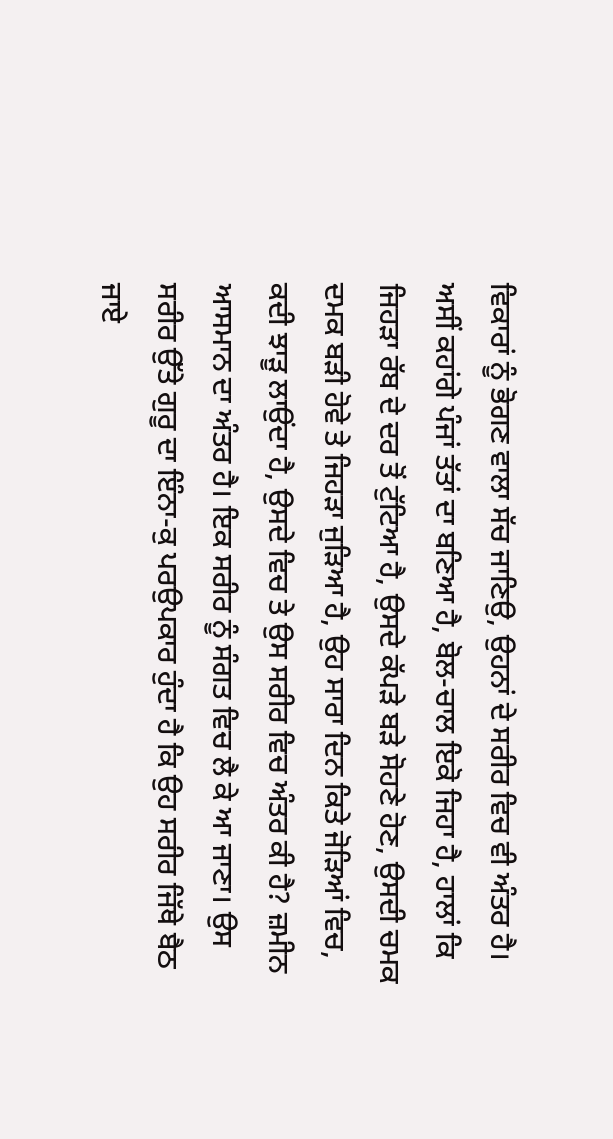ਵਿਕਾਰਾਂ ਨੂੰ ਭੋਗਣ ਵਾਲਾ ਸੱਚ ਜਾਣਿਉ, ਉਹਨਾਂ ਦੇ ਸਰੀਰ ਵਿਚ ਵੀ ਅੰਤਰ ਹੈ। ਅਸੀਂ ਕਹਾਂਗੇ ਪੰਜਾਂ ਤੱਤਾਂ ਦਾ ਬਣਿਆ ਹੈ, ਬੋਲ-ਚਾਲ ਇਕੋ ਜਿਹਾ ਹੈ, ਹਾਲਾਂ ਕਿ ਜਿਹੜਾ ਰੱਬ ਦੇ ਦਰ ਤੋਂ ਟੁੱਟਿਆ ਹੈ, ਉਸਦੇ ਕੱਪੜੇ ਬੜੇ ਸੋਹਣੇ ਹੋਣ, ਉਸਦੀ ਚਮਕ ਦਮਕ ਬੜੀ ਹੋਵੇ ਤੇ ਜਿਹੜਾ ਜੁੜਿਆ ਹੈ, ਉਹ ਸਾਰਾ ਦਿਨ ਕਿਤੇ ਜੋੜਿਆਂ ਵਿਚ, ਕਦੀ ਝਾੜੂ ਲਾਉਂਦਾ ਹੈ, ਉਸਦੇ ਵਿਚ ਤੇ ਉਸ ਸਰੀਰ ਵਿਚ ਅੰਤਰ ਕੀ ਹੈ? ਜ਼ਮੀਨ ਆਸਮਾਨ ਦਾ ਅੰਤਰ ਹੈ। ਇਕ ਸਰੀਰ ਨੂੰ ਸੰਗਤ ਵਿਚ ਲੈ ਕੇ ਆ ਜਾਣਾ। ਉਸ ਸਰੀਰ ਉੱਤੇ ਗੁਰੂ ਦਾ ਇੰਨਾ-ਕੁ ਪਰਉਪਕਾਰ ਹੁੰਦਾ ਹੈ ਕਿ ਉਹ ਸਰੀਰ ਜਿੱਥੇ ਬੈਠ ਜਾਏ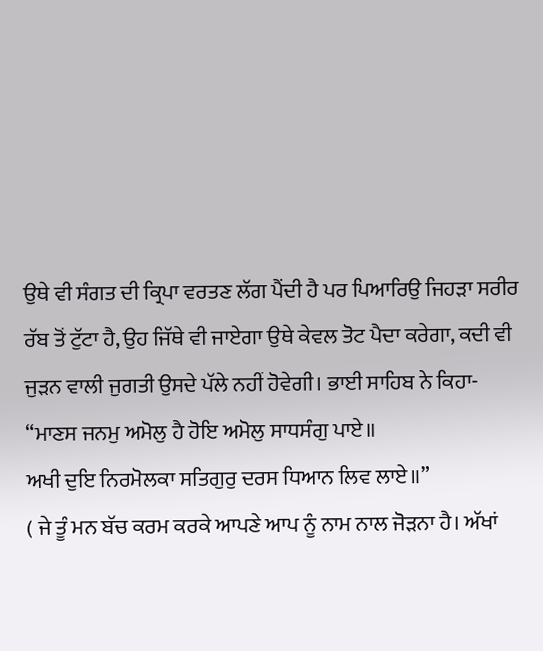ਉਥੇ ਵੀ ਸੰਗਤ ਦੀ ਕ੍ਰਿਪਾ ਵਰਤਣ ਲੱਗ ਪੈਂਦੀ ਹੈ ਪਰ ਪਿਆਰਿਉ ਜਿਹੜਾ ਸਰੀਰ ਰੱਬ ਤੋਂ ਟੁੱਟਾ ਹੈ, ਉਹ ਜਿੱਥੇ ਵੀ ਜਾਏਗਾ ਉਥੇ ਕੇਵਲ ਤੋਟ ਪੈਦਾ ਕਰੇਗਾ, ਕਦੀ ਵੀ ਜੁੜਨ ਵਾਲੀ ਜੁਗਤੀ ਉਸਦੇ ਪੱਲੇ ਨਹੀਂ ਹੋਵੇਗੀ। ਭਾਈ ਸਾਹਿਬ ਨੇ ਕਿਹਾ-
“ਮਾਣਸ ਜਨਮੁ ਅਮੋਲੁ ਹੈ ਹੋਇ ਅਮੋਲੁ ਸਾਧਸੰਗੁ ਪਾਏ॥
ਅਖੀ ਦੁਇ ਨਿਰਮੋਲਕਾ ਸਤਿਗੁਰੁ ਦਰਸ ਧਿਆਨ ਲਿਵ ਲਾਏ॥”
( ਜੇ ਤੂੰ ਮਨ ਬੱਚ ਕਰਮ ਕਰਕੇ ਆਪਣੇ ਆਪ ਨੂੰ ਨਾਮ ਨਾਲ ਜੋੜਨਾ ਹੈ। ਅੱਖਾਂ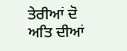ਤੇਰੀਆਂ ਦੋ ਅਤਿ ਦੀਆਂ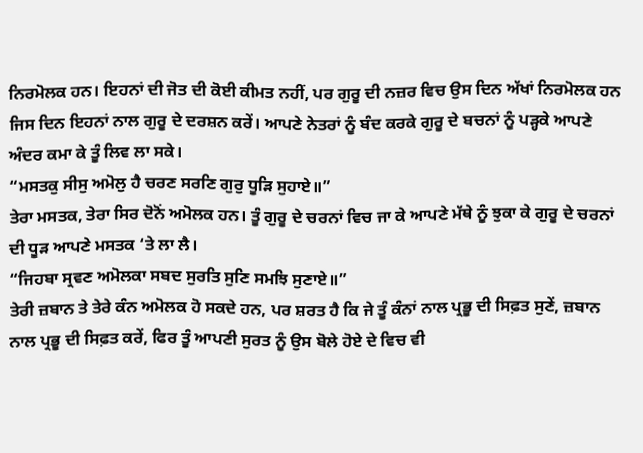ਨਿਰਮੋਲਕ ਹਨ। ਇਹਨਾਂ ਦੀ ਜੋਤ ਦੀ ਕੋਈ ਕੀਮਤ ਨਹੀਂ, ਪਰ ਗੁਰੂ ਦੀ ਨਜ਼ਰ ਵਿਚ ਉਸ ਦਿਨ ਅੱਖਾਂ ਨਿਰਮੋਲਕ ਹਨ ਜਿਸ ਦਿਨ ਇਹਨਾਂ ਨਾਲ ਗੁਰੂ ਦੇ ਦਰਸ਼ਨ ਕਰੇਂ। ਆਪਣੇ ਨੇਤਰਾਂ ਨੂੰ ਬੰਦ ਕਰਕੇ ਗੁਰੂ ਦੇ ਬਚਨਾਂ ਨੂੰ ਪੜ੍ਹਕੇ ਆਪਣੇ ਅੰਦਰ ਕਮਾ ਕੇ ਤੂੰ ਲਿਵ ਲਾ ਸਕੇ।
“ਮਸਤਕੁ ਸੀਸੁ ਅਮੋਲੁ ਹੈ ਚਰਣ ਸਰਣਿ ਗੁਰੁ ਧੂੜਿ ਸੁਹਾਏ॥”
ਤੇਰਾ ਮਸਤਕ, ਤੇਰਾ ਸਿਰ ਦੋਨੋਂ ਅਮੋਲਕ ਹਨ। ਤੂੰ ਗੁਰੂ ਦੇ ਚਰਨਾਂ ਵਿਚ ਜਾ ਕੇ ਆਪਣੇ ਮੱਥੇ ਨੂੰ ਝੁਕਾ ਕੇ ਗੁਰੂ ਦੇ ਚਰਨਾਂ ਦੀ ਧੂੜ ਆਪਣੇ ਮਸਤਕ ‘ਤੇ ਲਾ ਲੈ।
“ਜਿਹਬਾ ਸ੍ਰਵਣ ਅਮੋਲਕਾ ਸਬਦ ਸੁਰਤਿ ਸੁਣਿ ਸਮਝਿ ਸੁਣਾਏ॥”
ਤੇਰੀ ਜ਼ਬਾਨ ਤੇ ਤੇਰੇ ਕੰਨ ਅਮੋਲਕ ਹੋ ਸਕਦੇ ਹਨ, ਪਰ ਸ਼ਰਤ ਹੈ ਕਿ ਜੇ ਤੂੰ ਕੰਨਾਂ ਨਾਲ ਪ੍ਰਭੂ ਦੀ ਸਿਫ਼ਤ ਸੁਣੇਂ, ਜ਼ਬਾਨ ਨਾਲ ਪ੍ਰਭੂ ਦੀ ਸਿਫ਼ਤ ਕਰੇਂ, ਫਿਰ ਤੂੰ ਆਪਣੀ ਸੁਰਤ ਨੂੰ ਉਸ ਬੋਲੇ ਹੋਏ ਦੇ ਵਿਚ ਵੀ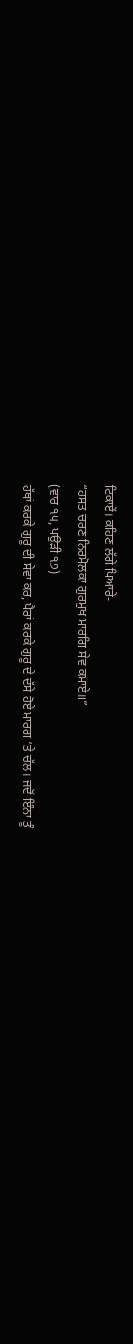ਟਿਕਾਏਂ। ਕਹਿਣ ਲੱਗੇ ਪਿਆਰੇ-
“ਹਸਤ ਚਰਣ ਨਿਰਮੋਲਕਾ ਗੁਰਮੁਖ ਮਾਰਗਿ ਸੇਵ ਕਮਾਏ॥”
(ਵਾਰ ੧੫, ਪਉੜੀ ੧੭)
ਹੱਥਾਂ ਕਰਕੇ ਗੁਰੂ ਦੀ ਸੇਵਾ ਕਰ, ਪੈਰਾਂ ਕਰਕੇ ਗੁਰੂ ਦੇ ਦੱਸੇ ਹੋਏ ਮਾਰਗ ‘ਤੇ ਚੱਲ। ਜਦੋਂ ਇੰਨਾ ਤੂੰ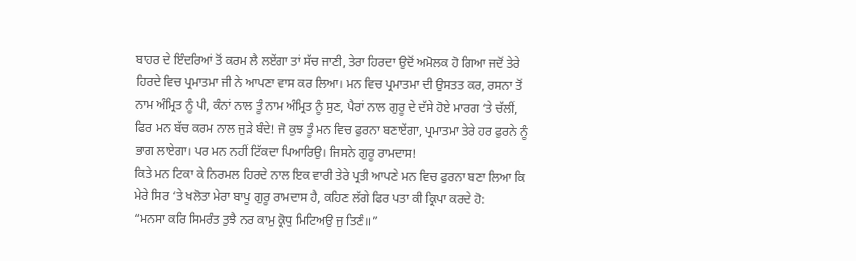ਬਾਹਰ ਦੇ ਇੰਦਰਿਆਂ ਤੋਂ ਕਰਮ ਲੈ ਲਏਂਗਾ ਤਾਂ ਸੱਚ ਜਾਣੀ, ਤੇਰਾ ਹਿਰਦਾ ਉਦੋਂ ਅਮੋਲਕ ਹੋ ਗਿਆ ਜਦੋਂ ਤੇਰੇ ਹਿਰਦੇ ਵਿਚ ਪ੍ਰਮਾਤਮਾ ਜੀ ਨੇ ਆਪਣਾ ਵਾਸ ਕਰ ਲਿਆ। ਮਨ ਵਿਚ ਪ੍ਰਮਾਤਮਾ ਦੀ ਉਸਤਤ ਕਰ, ਰਸਨਾ ਤੋਂ ਨਾਮ ਅੰਮ੍ਰਿਤ ਨੂੰ ਪੀ, ਕੰਨਾਂ ਨਾਲ ਤੂੰ ਨਾਮ ਅੰਮ੍ਰਿਤ ਨੂੰ ਸੁਣ, ਪੈਰਾਂ ਨਾਲ ਗੁਰੂ ਦੇ ਦੱਸੇ ਹੋਏ ਮਾਰਗ ‘ਤੇ ਚੱਲੀਂ, ਫਿਰ ਮਨ ਬੱਚ ਕਰਮ ਨਾਲ ਜੁੜੇ ਬੰਦੇ! ਜੋ ਕੁਝ ਤੂੰ ਮਨ ਵਿਚ ਫੁਰਨਾ ਬਣਾਏਂਗਾ, ਪ੍ਰਮਾਤਮਾ ਤੇਰੇ ਹਰ ਫੁਰਨੇ ਨੂੰ ਭਾਗ ਲਾਏਗਾ। ਪਰ ਮਨ ਨਹੀਂ ਟਿੱਕਦਾ ਪਿਆਰਿਉ। ਜਿਸਨੇ ਗੁਰੂ ਰਾਮਦਾਸ!
ਕਿਤੇ ਮਨ ਟਿਕਾ ਕੇ ਨਿਰਮਲ ਹਿਰਦੇ ਨਾਲ ਇਕ ਵਾਰੀ ਤੇਰੇ ਪ੍ਰਤੀ ਆਪਣੇ ਮਨ ਵਿਚ ਫੁਰਨਾ ਬਣਾ ਲਿਆ ਕਿ ਮੇਰੇ ਸਿਰ ‘ਤੇ ਖਲੋਤਾ ਮੇਰਾ ਬਾਪੂ ਗੁਰੂ ਰਾਮਦਾਸ ਹੈ, ਕਹਿਣ ਲੱਗੇ ਫਿਰ ਪਤਾ ਕੀ ਕ੍ਰਿਪਾ ਕਰਦੇ ਹੋ:
“ਮਨਸਾ ਕਰਿ ਸਿਮਰੰਤ ਤੁਝੈ ਨਰ ਕਾਮੁ ਕ੍ਰੋਧੁ ਮਿਟਿਅਉ ਜੁ ਤਿਣੰ॥”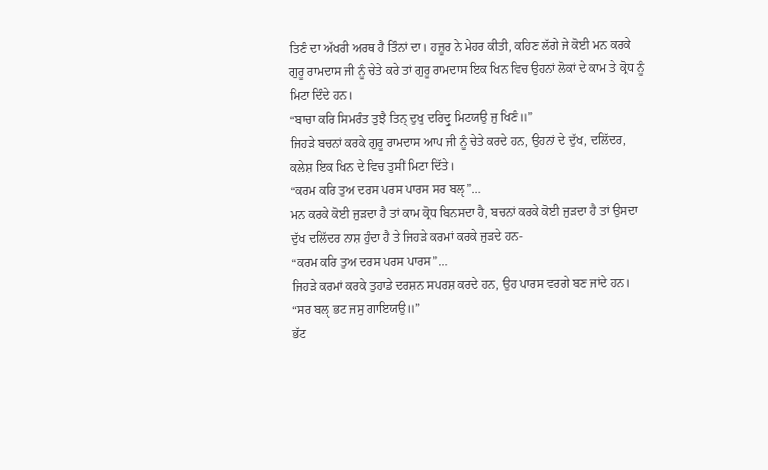ਤਿਣੰ ਦਾ ਅੱਖਰੀ ਅਰਥ ਹੈ ਤਿੰਨਾਂ ਦਾ। ਹਜ਼ੂਰ ਨੇ ਮੇਹਰ ਕੀਤੀ, ਕਹਿਣ ਲੱਗੇ ਜੇ ਕੋਈ ਮਨ ਕਰਕੇ ਗੁਰੂ ਰਾਮਦਾਸ ਜੀ ਨੂੰ ਚੇਤੇ ਕਰੇ ਤਾਂ ਗੁਰੂ ਰਾਮਦਾਸ ਇਕ ਖਿਨ ਵਿਚ ਉਹਨਾਂ ਲੋਕਾਂ ਦੇ ਕਾਮ ਤੇ ਕ੍ਰੋਧ ਨੂੰ ਮਿਟਾ ਦਿੰਦੇ ਹਨ।
“ਬਾਚਾ ਕਰਿ ਸਿਮਰੰਤ ਤੁਝੈ ਤਿਨ੍ ਦੁਖੁ ਦਰਿਦ੍ਰੁ ਮਿਟਯਉ ਜੁ ਖਿਣੰ॥”
ਜਿਹੜੇ ਬਚਨਾਂ ਕਰਕੇ ਗੁਰੂ ਰਾਮਦਾਸ ਆਪ ਜੀ ਨੂੰ ਚੇਤੇ ਕਰਦੇ ਹਨ, ਉਹਨਾਂ ਦੇ ਦੁੱਖ, ਦਲਿੱਦਰ, ਕਲੇਸ਼ ਇਕ ਖਿਨ ਦੇ ਵਿਚ ਤੁਸੀਂ ਮਿਟਾ ਦਿੱਤੇ।
“ਕਰਮ ਕਰਿ ਤੁਅ ਦਰਸ ਪਰਸ ਪਾਰਸ ਸਰ ਬਲੵ”…
ਮਨ ਕਰਕੇ ਕੋਈ ਜੁੜਦਾ ਹੈ ਤਾਂ ਕਾਮ ਕ੍ਰੋਧ ਬਿਨਸਦਾ ਹੈ, ਬਚਨਾਂ ਕਰਕੇ ਕੋਈ ਜੁੜਦਾ ਹੈ ਤਾਂ ਉਸਦਾ ਦੁੱਖ ਦਲਿੱਦਰ ਨਾਸ਼ ਹੁੰਦਾ ਹੈ ਤੇ ਜਿਹੜੇ ਕਰਮਾਂ ਕਰਕੇ ਜੁੜਦੇ ਹਨ-
“ਕਰਮ ਕਰਿ ਤੁਅ ਦਰਸ ਪਰਸ ਪਾਰਸ”…
ਜਿਹੜੇ ਕਰਮਾਂ ਕਰਕੇ ਤੁਹਾਡੇ ਦਰਸ਼ਨ ਸਪਰਸ਼ ਕਰਦੇ ਹਨ, ਉਹ ਪਾਰਸ ਵਰਗੇ ਬਣ ਜਾਂਦੇ ਹਨ।
“ਸਰ ਬਲੵ ਭਟ ਜਸੁ ਗਾਇਯਉ॥”
ਭੱਟ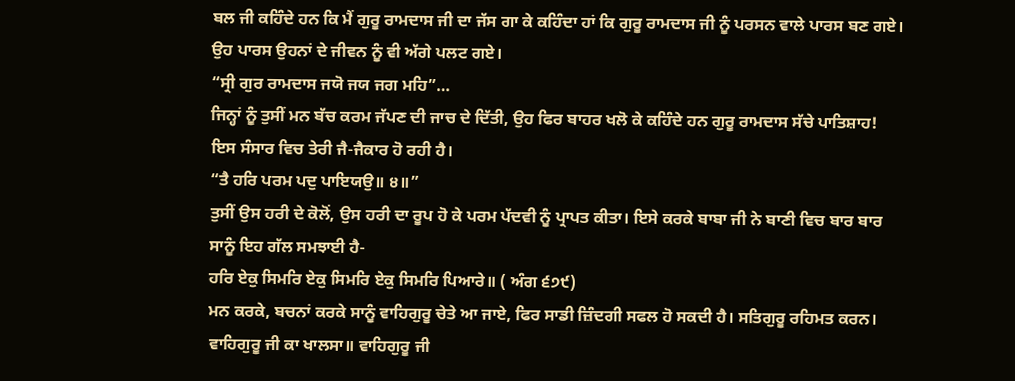ਬਲ ਜੀ ਕਹਿੰਦੇ ਹਨ ਕਿ ਮੈਂ ਗੁਰੂ ਰਾਮਦਾਸ ਜੀ ਦਾ ਜੱਸ ਗਾ ਕੇ ਕਹਿੰਦਾ ਹਾਂ ਕਿ ਗੁਰੂ ਰਾਮਦਾਸ ਜੀ ਨੂੰ ਪਰਸਨ ਵਾਲੇ ਪਾਰਸ ਬਣ ਗਏ। ਉਹ ਪਾਰਸ ਉਹਨਾਂ ਦੇ ਜੀਵਨ ਨੂੰ ਵੀ ਅੱਗੇ ਪਲਟ ਗਏ।
“ਸ੍ਰੀ ਗੁਰ ਰਾਮਦਾਸ ਜਯੋ ਜਯ ਜਗ ਮਹਿ”…
ਜਿਨ੍ਹਾਂ ਨੂੰ ਤੁਸੀਂ ਮਨ ਬੱਚ ਕਰਮ ਜੱਪਣ ਦੀ ਜਾਚ ਦੇ ਦਿੱਤੀ, ਉਹ ਫਿਰ ਬਾਹਰ ਖਲੋ ਕੇ ਕਹਿੰਦੇ ਹਨ ਗੁਰੂ ਰਾਮਦਾਸ ਸੱਚੇ ਪਾਤਿਸ਼ਾਹ! ਇਸ ਸੰਸਾਰ ਵਿਚ ਤੇਰੀ ਜੈ-ਜੈਕਾਰ ਹੋ ਰਹੀ ਹੈ।
“ਤੈ ਹਰਿ ਪਰਮ ਪਦੁ ਪਾਇਯਉ॥ ੪॥”
ਤੁਸੀਂ ਉਸ ਹਰੀ ਦੇ ਕੋਲੋਂ, ਉਸ ਹਰੀ ਦਾ ਰੂਪ ਹੋ ਕੇ ਪਰਮ ਪੱਦਵੀ ਨੂੰ ਪ੍ਰਾਪਤ ਕੀਤਾ। ਇਸੇ ਕਰਕੇ ਬਾਬਾ ਜੀ ਨੇ ਬਾਣੀ ਵਿਚ ਬਾਰ ਬਾਰ ਸਾਨੂੰ ਇਹ ਗੱਲ ਸਮਝਾਈ ਹੈ-
ਹਰਿ ਏਕੁ ਸਿਮਰਿ ਏਕੁ ਸਿਮਰਿ ਏਕੁ ਸਿਮਰਿ ਪਿਆਰੇ॥ ( ਅੰਗ ੬੭੯)
ਮਨ ਕਰਕੇ, ਬਚਨਾਂ ਕਰਕੇ ਸਾਨੂੰ ਵਾਹਿਗੁਰੂ ਚੇਤੇ ਆ ਜਾਏ, ਫਿਰ ਸਾਡੀ ਜ਼ਿੰਦਗੀ ਸਫਲ ਹੋ ਸਕਦੀ ਹੈ। ਸਤਿਗੁਰੂ ਰਹਿਮਤ ਕਰਨ।
ਵਾਹਿਗੁਰੂ ਜੀ ਕਾ ਖਾਲਸਾ॥ ਵਾਹਿਗੁਰੂ ਜੀ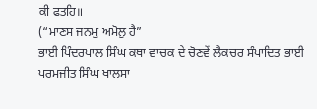ਕੀ ਫਤਹਿ॥
(“ਮਾਣਸ ਜਨਮੁ ਅਮੋਲੁ ਹੈ”
ਭਾਈ ਪਿੰਦਰਪਾਲ ਸਿੰਘ ਕਥਾ ਵਾਚਕ ਦੇ ਚੋਣਵੇਂ ਲੈਕਚਰ ਸੰਪਾਦਿਤ ਭਾਈ ਪਰਮਜੀਤ ਸਿੰਘ ਖਾਲਸਾ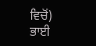ਵਿਚੋਂ)
ਭਾਈ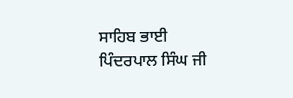ਸਾਹਿਬ ਭਾਈ ਪਿੰਦਰਪਾਲ ਸਿੰਘ ਜੀ